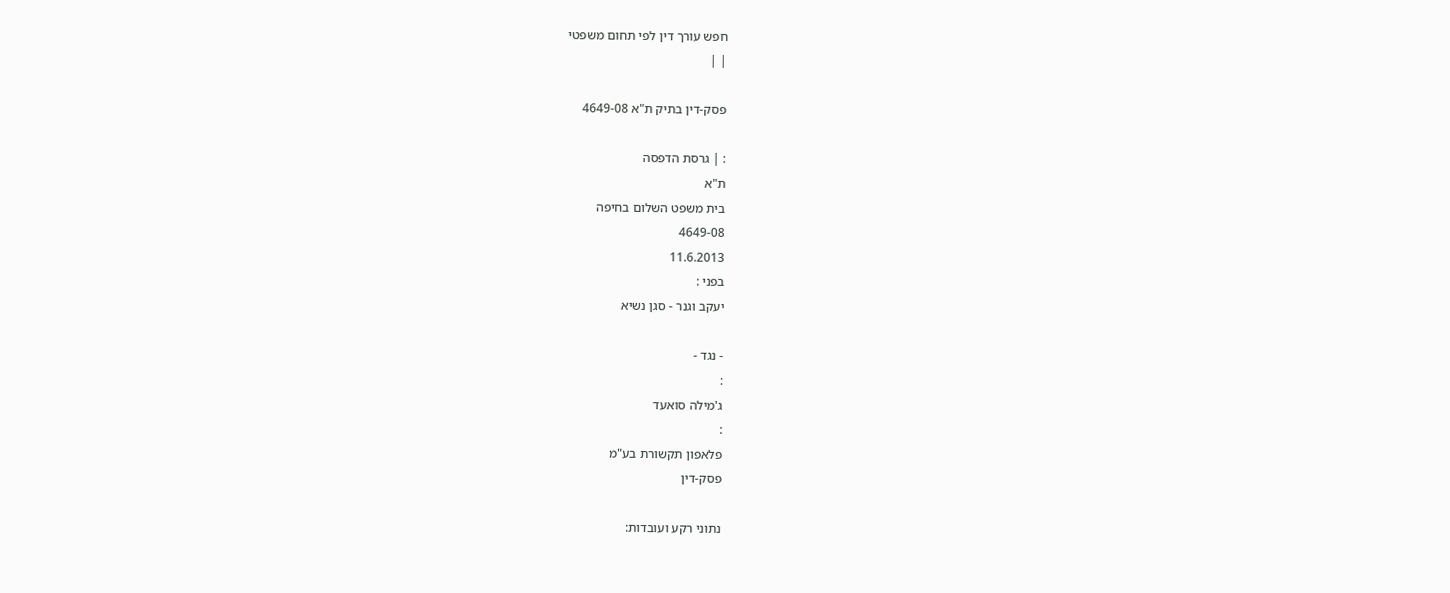חפש עורך דין לפי תחום משפטי
| |

פסק-דין בתיק ת"א 4649-08

: | גרסת הדפסה
ת"א
בית משפט השלום בחיפה
4649-08
11.6.2013
בפני :
יעקב וגנר - סגן נשיא

- נגד -
:
ג'מילה סואעד
:
פלאפון תקשורת בע"מ
פסק-דין

נתוני רקע ועובדות: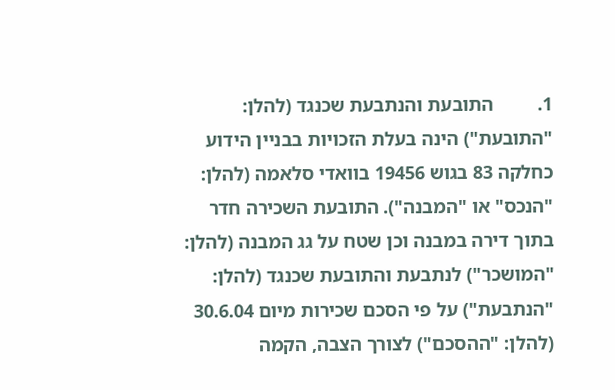1.         התובעת והנתבעת שכנגד (להלן: "התובעת") הינה בעלת הזכויות בבניין הידוע כחלקה 83 בגוש 19456 בוואדי סלאמה (להלן: "הנכס" או "המבנה"). התובעת השכירה חדר בתוך דירה במבנה וכן שטח על גג המבנה (להלן: "המושכר") לנתבעת והתובעת שכנגד (להלן: "הנתבעת") על פי הסכם שכירות מיום 30.6.04 (להלן: "ההסכם") לצורך הצבה, הקמה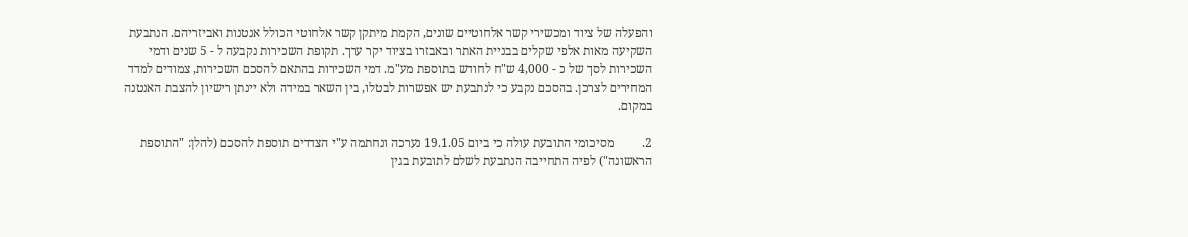והפעלה של ציוד ומכשירי קשר אלחוטיים שונים, הקמת מיתקן קשר אלחוטי הכולל אנטנות ואביזריהם. הנתבעת השקיעה מאות אלפי שקלים בבניית האתר ובאבזרו בציוד יקר ערך. תקופת השכירות נקבעה ל - 5 שנים ודמי השכירות לסך של כ - 4,000 ש"ח לחודש בתוספת מע"מ. דמי השכירות בהתאם להסכם השכירות, צמודים למדד המחירים לצרכן. בהסכם נקבע כי לנתבעת יש אפשרות לבטלו, בין השאר במידה ולא יינתן רישיון להצבת האנטנה במקום.

2.         מסיכומי התובעת עולה כי ביום 19.1.05 נערכה ונחתמה ע"י הצדדים תוספת להסכם (להלן: "התוספת הראשונה") לפיה התחייבה הנתבעת לשלם לתובעת בגין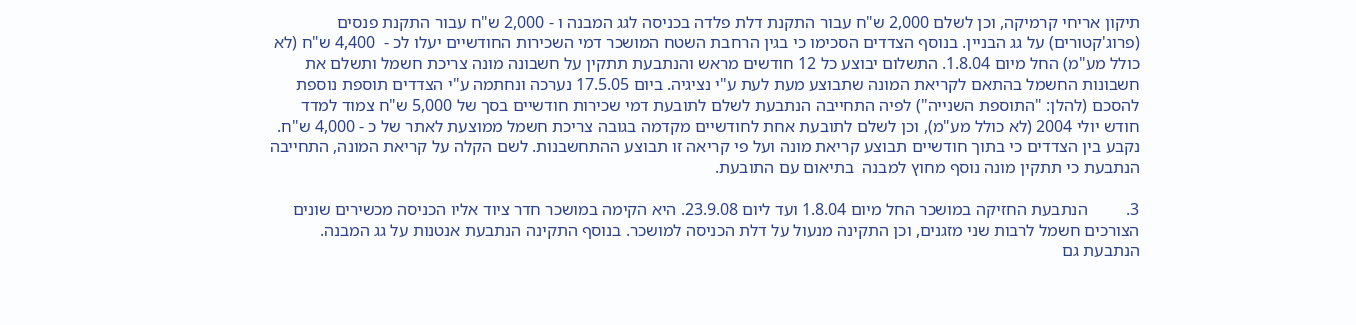תיקון אריחי קרמיקה, וכן לשלם 2,000 ש"ח עבור התקנת דלת פלדה בכניסה לגג המבנה ו - 2,000 ש"ח עבור התקנת פנסים (פרוג'קטורים) על גג הבניין. בנוסף הצדדים הסכימו כי בגין הרחבת השטח המושכר דמי השכירות החודשיים יעלו לכ -  4,400 ש"ח (לא כולל מע"מ) החל מיום 1.8.04. התשלום יבוצע כל 12 חודשים מראש והנתבעת תתקין על חשבונה מונה צריכת חשמל ותשלם את חשבונות החשמל בהתאם לקריאת המונה שתבוצע מעת לעת ע"י נציגיה. ביום 17.5.05 נערכה ונחתמה ע"י הצדדים תוספת נוספת להסכם (להלן: "התוספת השנייה") לפיה התחייבה הנתבעת לשלם לתובעת דמי שכירות חודשיים בסך של 5,000 ש"ח צמוד למדד חודש יולי 2004 (לא כולל מע"מ), וכן לשלם לתובעת אחת לחודשיים מקדמה בגובה צריכת חשמל ממוצעת לאתר של כ - 4,000 ש"ח. נקבע בין הצדדים כי בתוך חודשיים תבוצע קריאת מונה ועל פי קריאה זו תבוצע ההתחשבנות. לשם הקלה על קריאת המונה, התחייבה הנתבעת כי תתקין מונה נוסף מחוץ למבנה  בתיאום עם התובעת.

3.         הנתבעת החזיקה במושכר החל מיום 1.8.04 ועד ליום 23.9.08. היא הקימה במושכר חדר ציוד אליו הכניסה מכשירים שונים הצורכים חשמל לרבות שני מזגנים, וכן התקינה מנעול על דלת הכניסה למושכר. בנוסף התקינה הנתבעת אנטנות על גג המבנה. הנתבעת גם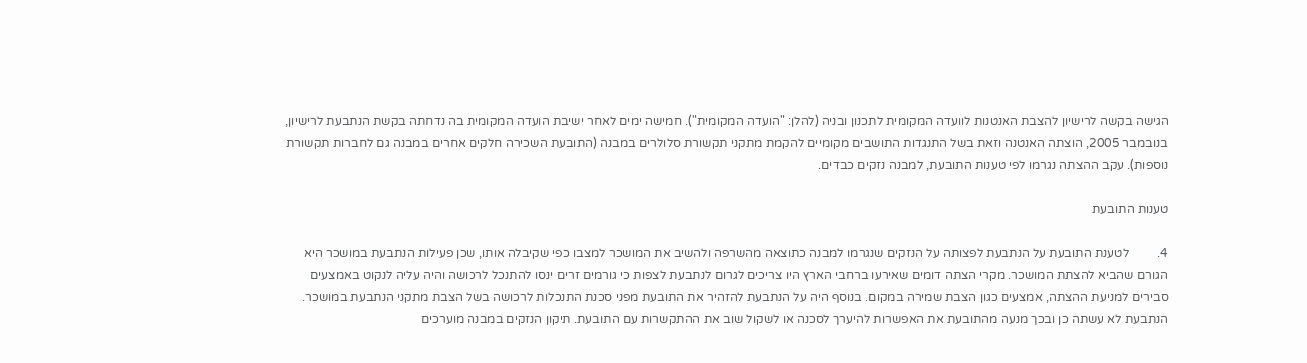הגישה בקשה לרישיון להצבת האנטנות לוועדה המקומית לתכנון ובניה (להלן: "הועדה המקומית"). חמישה ימים לאחר ישיבת הועדה המקומית בה נדחתה בקשת הנתבעת לרישיון, בנובמבר 2005, הוצתה האנטנה וזאת בשל התנגדות התושבים מקומיים להקמת מתקני תקשורת סלולרים במבנה (התובעת השכירה חלקים אחרים במבנה גם לחברות תקשורת נוספות). עקב ההצתה נגרמו לפי טענות התובעת, למבנה נזקים כבדים.

טענות התובעת

4.         לטענת התובעת על הנתבעת לפצותה על הנזקים שנגרמו למבנה כתוצאה מהשרפה ולהשיב את המושכר למצבו כפי שקיבלה אותו, שכן פעילות הנתבעת במושכר היא הגורם שהביא להצתת המושכר. מקרי הצתה דומים שאירעו ברחבי הארץ היו צריכים לגרום לנתבעת לצפות כי גורמים זרים ינסו להתנכל לרכושה והיה עליה לנקוט באמצעים סבירים למניעת ההצתה, אמצעים כגון הצבת שמירה במקום. בנוסף היה על הנתבעת להזהיר את התובעת מפני סכנת התנכלות לרכושה בשל הצבת מתקני הנתבעת במושכר. הנתבעת לא עשתה כן ובכך מנעה מהתובעת את האפשרות להיערך לסכנה או לשקול שוב את ההתקשרות עם התובעת. תיקון הנזקים במבנה מוערכים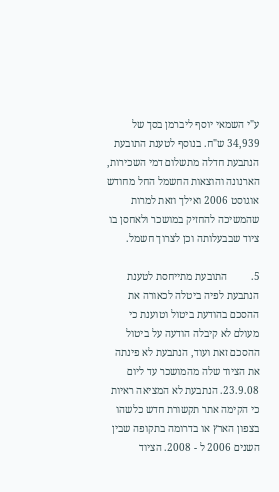ע"י השמאי יוסף ליברמן בסך של 34,939 ש"ח. בנוסף לטענת התובעת הנתבעת חדלה מתשלום דמי השכירות, הארנונה והוצאות החשמל החל מחודש אוגוסט 2006 ואילך וזאת למרות שהמשיכה להחזיק במושכר ולאחסן בו ציוד שבבעלותה וכן לצרוך חשמל.

5.         התובעת מתייחסת לטענת הנתבעת לפיה ביטלה לכאורה את ההסכם בהודעת ביטול וטוענת כי מעולם לא קיבלה הודעה על ביטול ההסכם זאת ועוד, הנתבעת לא פינתה את הציוד שלה מהמושכר עד ליום 23.9.08. הנתבעת לא המציאה ראיות כי הקימה אתר תקשורת חדש כלשהו בצפון הארץ או בדרומה בתקופה שבין השנים 2006 ל - 2008. הציוד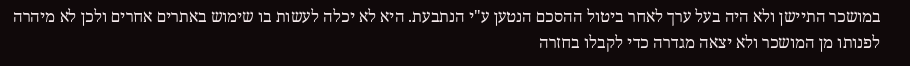במושכר התיישן ולא היה בעל ערך לאחר ביטול ההסכם הנטען ע"י הנתבעת. היא לא יכלה לעשות בו שימוש באתרים אחרים ולכן לא מיהרה לפנותו מן המושכר ולא יצאה מגדרה כדי לקבלו בחזרה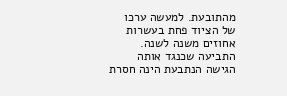מהתובעת. למעשה ערכו של הציוד פחת בעשרות אחוזים משנה לשנה. התביעה שכנגד אותה הגישה הנתבעת הינה חסרת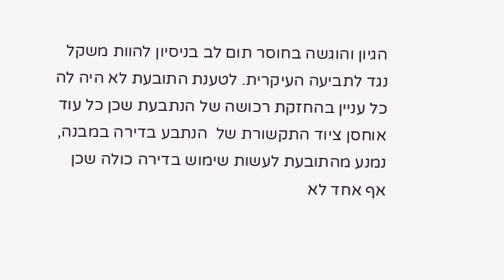הגיון והוגשה בחוסר תום לב בניסיון להוות משקל נגד לתביעה העיקרית. לטענת התובעת לא היה לה כל עניין בהחזקת רכושה של הנתבעת שכן כל עוד אוחסן ציוד התקשורת של  הנתבע בדירה במבנה, נמנע מהתובעת לעשות שימוש בדירה כולה שכן אף אחד לא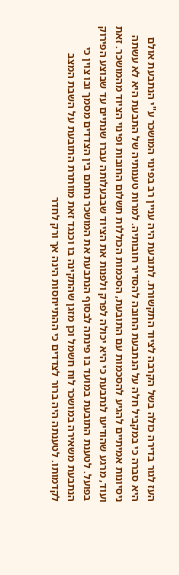העז לגור בדירה כולה בשל הקרבה לציוד התקשורת. לתובעת היה עניין רב בפינוי המושכר ע"י הנתבעת אולם היא סברה כי במקביל חלה על הנתבעת החובה להסדיר חובותיה. למרות טענותיה של התבעת היא לא עשתה ניסיונות אמיתיים להגיע להסכמות עם התובעת, הסכמות הכוללות תשלום החובות ופינוי הציוד מהמושכר. זאת ועוד, מרגע שהודיעו לנתבעת כי היא יכולה לפרק ולפנות את הציוד שבבעלותה עברו שנתיים עד שבוצע הפירוק בפועל. לטענת התובעת במועד בו פינתה לבסוף הנתבעת את המושכר נחתם בין הצדדים מסמך ובו צוין כי הנתבעת משאירה במושכר לוח חשמל וכן מזגן שהתקינה בו וכנגד זאת מוותרת התובעת על השבת המצב לקדמותו. לטענתה היה ברור לצדדים כי ההתייחסות הינה אך ורק לחדר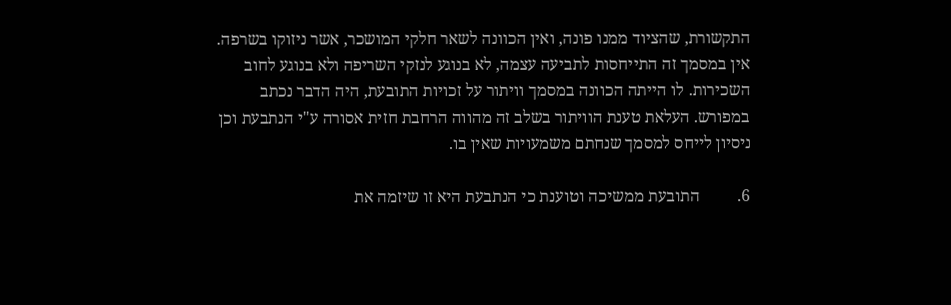התקשורת, שהציוד ממנו פונה, ואין הכוונה לשאר חלקי המושכר, אשר ניזוקו בשרפה. אין במסמך זה התייחסות לתביעה עצמה, לא בנוגע לנזקי השריפה ולא בנוגע לחוב השכירות. לו הייתה הכוונה במסמך וויתור על זכויות התובעת, היה הדבר נכתב במפורש. העלאת טענת הוויתור בשלב זה מהווה הרחבת חזית אסורה ע"י הנתבעת וכן ניסיון לייחס למסמך שנחתם משמעויות שאין בו.

6.         התובעת ממשיכה וטוענת כי הנתבעת היא זו שיזמה את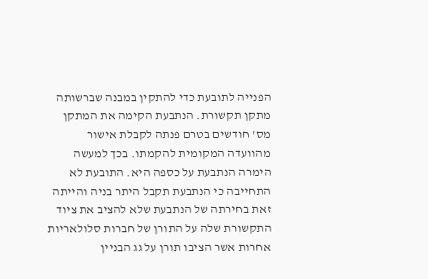הפנייה לתובעת כדי להתקין במבנה שברשותה מתקן תקשורת. הנתבעת הקימה את המתקן מס' חודשים בטרם פנתה לקבלת אישור מהוועדה המקומית להקמתו. בכך למעשה הימרה הנתבעת על כספה היא. התובעת לא התחייבה כי הנתבעת תקבל היתר בניה והייתה זאת בחירתה של הנתבעת שלא להציב את ציוד התקשורת שלה על התורן של חברות סלולאריות אחרות אשר הציבו תורן על גג הבניין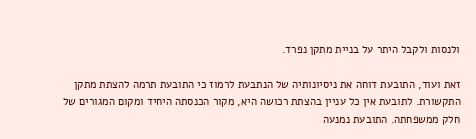ולנסות ולקבל היתר על בניית מתקן נפרד.

זאת ועוד, התובעת דוחה את ניסיונותיה של הנתבעת לרמוז כי התובעת תרמה להצתת מתקן התקשורת. לתובעת אין כל עניין בהצתת רכושה היא, מקור הכנסתה היחיד ומקום המגורים של חלק ממשפחתה. התובעת נמנעה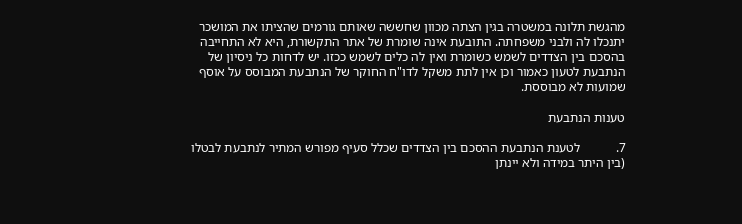מהגשת תלונה במשטרה בגין הצתה מכוון שחששה שאותם גורמים שהציתו את המושכר יתנכלו לה ולבני משפחתה. התובעת אינה שומרת של אתר התקשורת, היא לא התחייבה בהסכם בין הצדדים לשמש כשומרת ואין לה כלים לשמש ככזו. יש לדחות כל ניסיון של הנתבעת לטעון כאמור וכן אין לתת משקל לדו"ח החוקר של הנתבעת המבוסס על אוסף שמועות לא מבוססת.

טענות הנתבעת

7.           לטענת הנתבעת ההסכם בין הצדדים שכלל סעיף מפורש המתיר לנתבעת לבטלו (בין היתר במידה ולא יינתן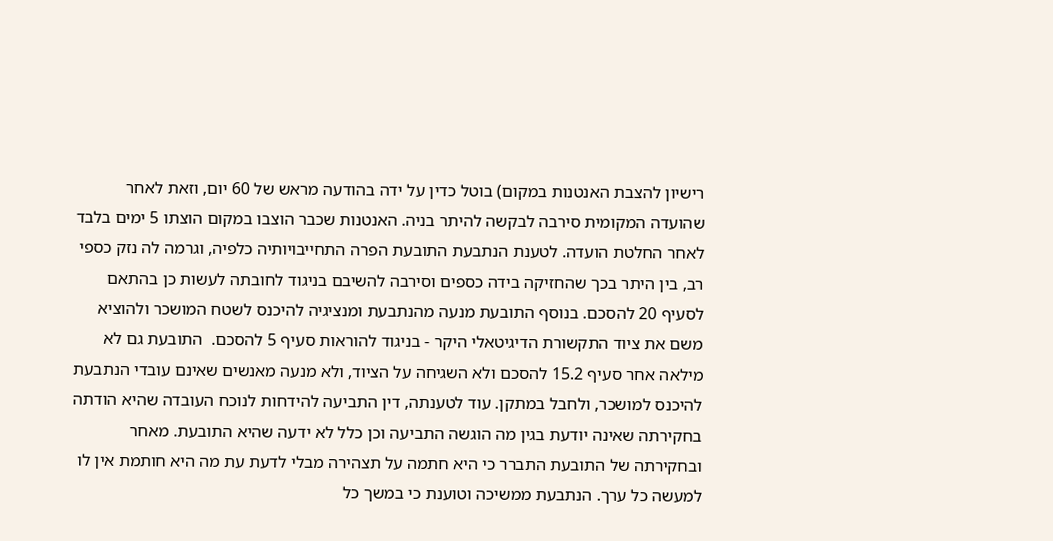רישיון להצבת האנטנות במקום) בוטל כדין על ידה בהודעה מראש של 60 יום, וזאת לאחר שהועדה המקומית סירבה לבקשה להיתר בניה. האנטנות שכבר הוצבו במקום הוצתו 5 ימים בלבד לאחר החלטת הועדה. לטענת הנתבעת התובעת הפרה התחייבויותיה כלפיה, וגרמה לה נזק כספי רב, בין היתר בכך שהחזיקה בידה כספים וסירבה להשיבם בניגוד לחובתה לעשות כן בהתאם לסעיף 20 להסכם. בנוסף התובעת מנעה מהנתבעת ומנציגיה להיכנס לשטח המושכר ולהוציא משם את ציוד התקשורת הדיגיטאלי היקר - בניגוד להוראות סעיף 5 להסכם.  התובעת גם לא מילאה אחר סעיף 15.2 להסכם ולא השגיחה על הציוד, ולא מנעה מאנשים שאינם עובדי הנתבעת להיכנס למושכר, ולחבל במתקן. עוד לטענתה, דין התביעה להידחות לנוכח העובדה שהיא הודתה בחקירתה שאינה יודעת בגין מה הוגשה התביעה וכן כלל לא ידעה שהיא התובעת. מאחר ובחקירתה של התובעת התברר כי היא חתמה על תצהירה מבלי לדעת עת מה היא חותמת אין לו למעשה כל ערך. הנתבעת ממשיכה וטוענת כי במשך כל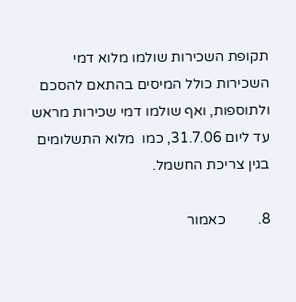תקופת השכירות שולמו מלוא דמי השכירות כולל המיסים בהתאם להסכם ולתוספות, ואף שולמו דמי שכירות מראש עד ליום 31.7.06, כמו  מלוא התשלומים בגין צריכת החשמל.

8.         כאמור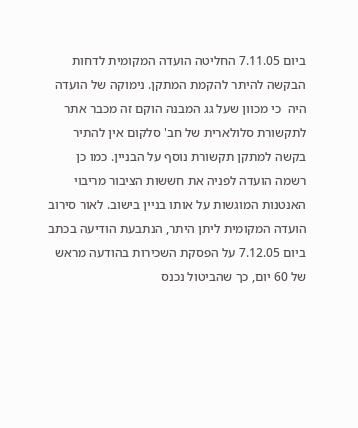ביום 7.11.05 החליטה הועדה המקומית לדחות הבקשה להיתר להקמת המתקן. נימוקה של הועדה היה  כי מכוון שעל גג המבנה הוקם זה מכבר אתר לתקשורת סלולארית של חב' סלקום אין להתיר בקשה למתקן תקשורת נוסף על הבניין. כמו כן רשמה הועדה לפניה את חששות הציבור מריבוי האנטנות המוגשות על אותו בניין בישוב. לאור סירוב הועדה המקומית ליתן היתר, הנתבעת הודיעה בכתב ביום 7.12.05 על הפסקת השכירות בהודעה מראש של 60 יום, כך שהביטול נכנס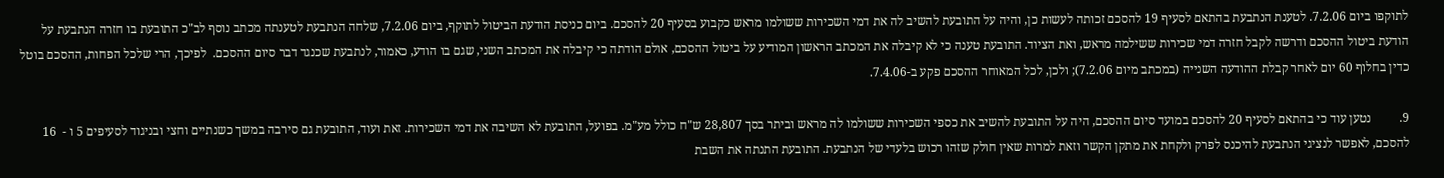לתוקפו ביום 7.2.06. לטענת הנתבעת בהתאם לסעיף 19 להסכם זכותה לעשות כן, והיה על התובעת להשיב לה את דמי השכירות ששולמו מראש כקבוע בסעיף 20 להסכם. ביום כניסת הודעת הביטול לתוקף, ביום 7.2.06, שלחה הנתבעת לטענתה מכתב נוסף לב"כ התובעת בו חזרה הנתבעת על הודעת ביטול ההסכם ודרשה לקבל חזרה דמי שכירות ששילמה מראש, ואת הציוד. התובעת טענה כי לא קיבלה את המכתב הראשון המודיע על ביטול ההסכם, אולם הודתה כי קיבלה את המכתב השני, שגם בו הודע, כאמור, לנתבעת שכנגד דבר סיום ההסכם.  לפיכך, הרי שלכל הפחות, ההסכם בוטל כדין בחלוף 60 יום לאחר קבלת ההודעה השנייה (במכתב מיום 7.2.06); ולכן, לכל המאוחר ההסכם פקע ב-7.4.06.

9.         נטען עוד כי בהתאם לסעיף 20 להסכם במועד סיום ההסכם, היה על התובעת להשיב את כספי השכירות ששולמו לה מראש וביתר בסך 28,807 ש"ח כולל מע"מ. בפועל, התובעת לא השיבה את דמי השכירות. זאת ועוד, התובעת גם סירבה במשך כשנתיים וחצי ובניגוד לסעיפים 5 ו -  16 להסכם, לאפשר לנציגי הנתבעת להיכנס לפרק ולקחת את מתקן הקשר וזאת למרות שאין חולק שזהו רכוש בלעדי של הנתבעת. התובעת התנתה את השבת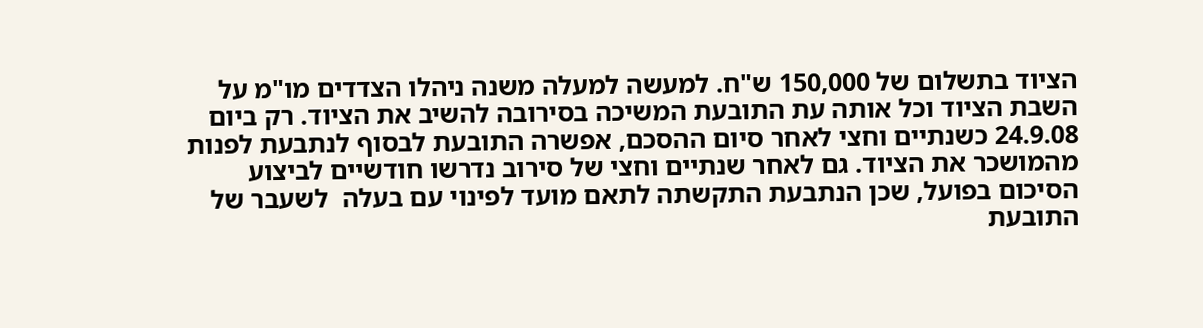הציוד בתשלום של 150,000 ש"ח. למעשה למעלה משנה ניהלו הצדדים מו"מ על השבת הציוד וכל אותה עת התובעת המשיכה בסירובה להשיב את הציוד. רק ביום 24.9.08 כשנתיים וחצי לאחר סיום ההסכם, אפשרה התובעת לבסוף לנתבעת לפנות מהמושכר את הציוד. גם לאחר שנתיים וחצי של סירוב נדרשו חודשיים לביצוע הסיכום בפועל, שכן הנתבעת התקשתה לתאם מועד לפינוי עם בעלה  לשעבר של התובעת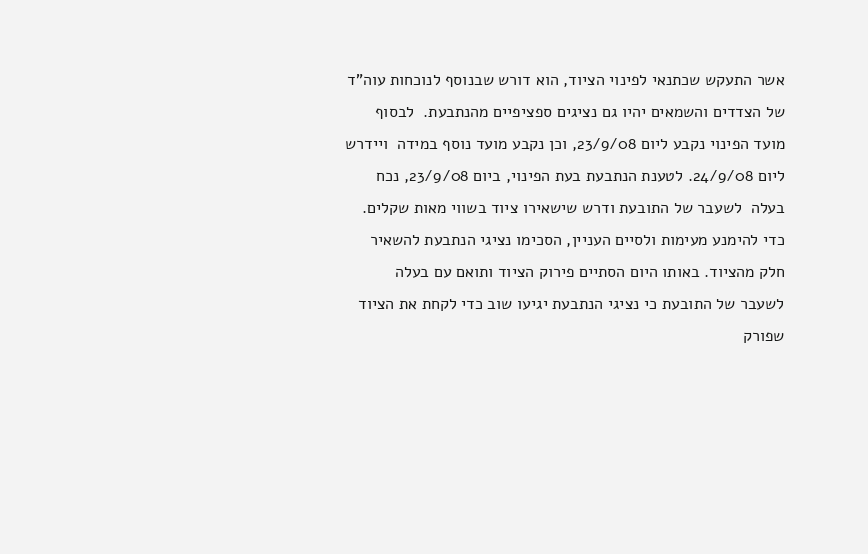אשר התעקש שכתנאי לפינוי הציוד, הוא דורש שבנוסף לנוכחות עוה"ד של הצדדים והשמאים יהיו גם נציגים ספציפיים מהנתבעת.  לבסוף מועד הפינוי נקבע ליום 23/9/08, וכן נקבע מועד נוסף במידה  ויידרש ליום 24/9/08. לטענת הנתבעת בעת הפינוי, ביום 23/9/08, נכח בעלה  לשעבר של התובעת ודרש שישאירו ציוד בשווי מאות שקלים. כדי להימנע מעימות ולסיים העניין, הסכימו נציגי הנתבעת להשאיר חלק מהציוד. באותו היום הסתיים פירוק הציוד ותואם עם בעלה  לשעבר של התובעת כי נציגי הנתבעת יגיעו שוב כדי לקחת את הציוד שפורק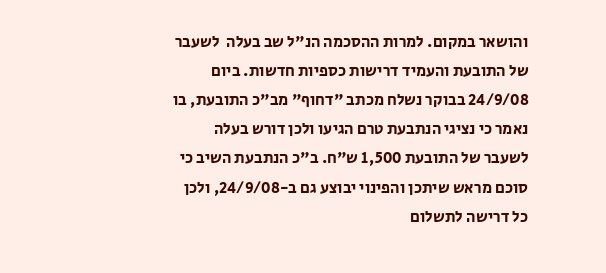והושאר במקום. למרות ההסכמה הנ"ל שב בעלה  לשעבר של התובעת והעמיד דרישות כספיות חדשות. ביום 24/9/08 בבוקר נשלח מכתב "דחוף" מב"כ התובעת, בו נאמר כי נציגי הנתבעת טרם הגיעו ולכן דורש בעלה  לשעבר של התובעת 1,500 ש"ח. ב"כ הנתבעת השיב כי סוכם מראש שיתכן והפינוי יבוצע גם ב-24/9/08, ולכן כל דרישה לתשלום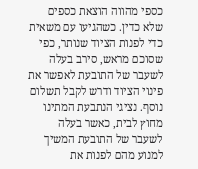כספי מהווה הוצאת כספים שלא כדין. כשהגיעו עם משאית כדי לפנות הציוד שנותר, כפי שסוכם מראש, סירב בעלה  לשעבר של התובעת לאפשר את פינוי הציוד ודרש לקבל תשלום נוסף. נציגי הנתבעת המתינו מחוץ לבית, כאשר בעלה  לשעבר של התובעת המשיך למנוע מהם לפנות את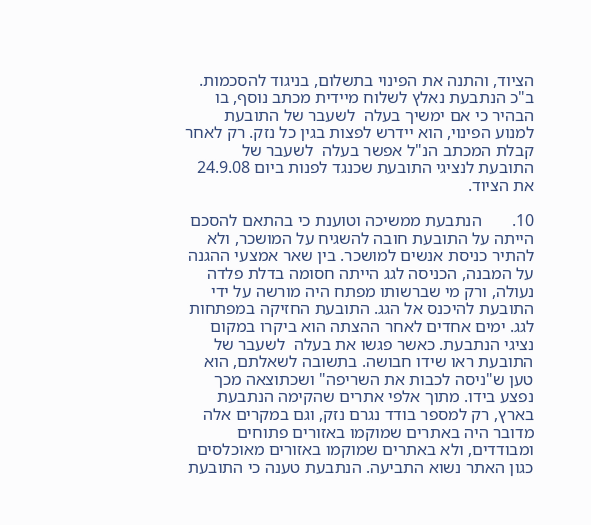הציוד, והתנה את הפינוי בתשלום, בניגוד להסכמות. ב"כ הנתבעת נאלץ לשלוח מיידית מכתב נוסף, בו הבהיר כי אם ימשיך בעלה  לשעבר של התובעת למנוע הפינוי, הוא יידרש לפצות בגין כל נזק. רק לאחר קבלת המכתב הנ"ל אפשר בעלה  לשעבר של התובעת לנציגי התובעת שכנגד לפנות ביום 24.9.08 את הציוד.

10.       הנתבעת ממשיכה וטוענת כי בהתאם להסכם הייתה על התובעת חובה להשגיח על המושכר, ולא להתיר כניסת אנשים למושכר. בין שאר אמצעי ההגנה על המבנה, הכניסה לגג הייתה חסומה בדלת פלדה נעולה, ורק מי שברשותו מפתח היה מורשה על ידי התובעת להיכנס אל הגג. התובעת החזיקה במפתחות לגג. ימים אחדים לאחר ההצתה הוא ביקרו במקום נציגי הנתבעת. כאשר פגשו את בעלה  לשעבר של התובעת ראו שידו חבושה. בתשובה לשאלתם, הוא טען ש"ניסה לכבות את השריפה" ושכתוצאה מכך נפצע בידו. מתוך אלפי אתרים שהקימה הנתבעת בארץ, רק למספר בודד נגרם נזק, וגם במקרים אלה מדובר היה באתרים שמוקמו באזורים פתוחים ומבודדים, ולא באתרים שמוקמו באזורים מאוכלסים כגון האתר נשוא התביעה. הנתבעת טענה כי התובעת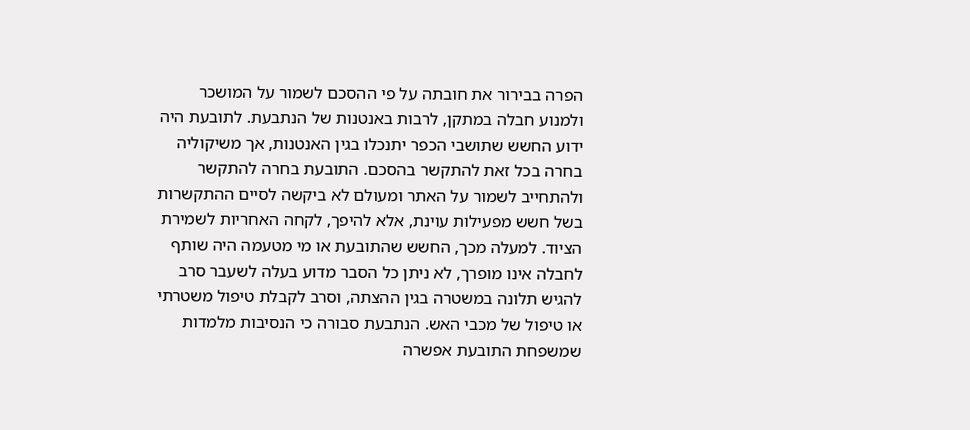הפרה בבירור את חובתה על פי ההסכם לשמור על המושכר ולמנוע חבלה במתקן, לרבות באנטנות של הנתבעת. לתובעת היה ידוע החשש שתושבי הכפר יתנכלו בגין האנטנות, אך משיקוליה בחרה בכל זאת להתקשר בהסכם. התובעת בחרה להתקשר ולהתחייב לשמור על האתר ומעולם לא ביקשה לסיים ההתקשרות בשל חשש מפעילות עוינת, אלא להיפך, לקחה האחריות לשמירת הציוד. למעלה מכך, החשש שהתובעת או מי מטעמה היה שותף לחבלה אינו מופרך, לא ניתן כל הסבר מדוע בעלה לשעבר סרב להגיש תלונה במשטרה בגין ההצתה, וסרב לקבלת טיפול משטרתי או טיפול של מכבי האש. הנתבעת סבורה כי הנסיבות מלמדות שמשפחת התובעת אפשרה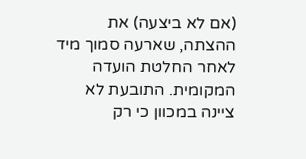(אם לא ביצעה) את ההצתה, שארעה סמוך מיד לאחר החלטת הועדה המקומית. התובעת לא ציינה במכוון כי רק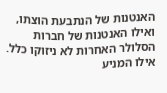האנטנות של הנתבעת הוצתו, ואילו האנטנות של חברות הסלולר האחרות לא ניזוקו כלל. אילו המניע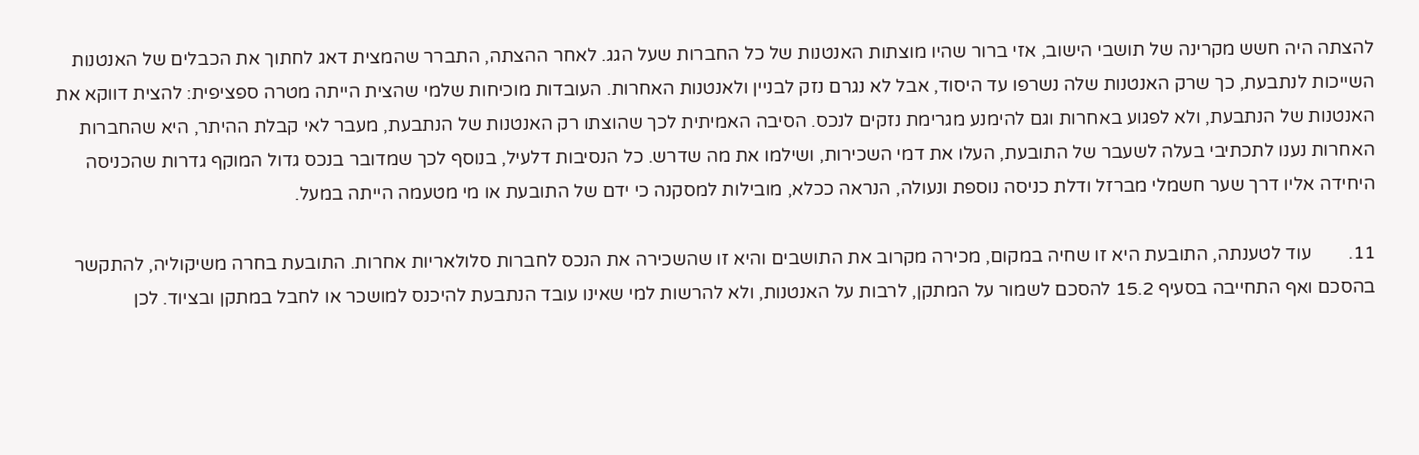להצתה היה חשש מקרינה של תושבי הישוב, אזי ברור שהיו מוצתות האנטנות של כל החברות שעל הגג. לאחר ההצתה, התברר שהמצית דאג לחתוך את הכבלים של האנטנות השייכות לנתבעת, כך שרק האנטנות שלה נשרפו עד היסוד, אבל לא נגרם נזק לבניין ולאנטנות האחרות. העובדות מוכיחות שלמי שהצית הייתה מטרה ספציפית: להצית דווקא את האנטנות של הנתבעת, ולא לפגוע באחרות וגם להימנע מגרימת נזקים לנכס. הסיבה האמיתית לכך שהוצתו רק האנטנות של הנתבעת, מעבר לאי קבלת ההיתר, היא שהחברות האחרות נענו לתכתיבי בעלה לשעבר של התובעת, העלו את דמי השכירות, ושילמו את מה שדרש. כל הנסיבות דלעיל, בנוסף לכך שמדובר בנכס גדול המוקף גדרות שהכניסה היחידה אליו דרך שער חשמלי מברזל ודלת כניסה נוספת ונעולה, הנראה ככלא, מובילות למסקנה כי ידם של התובעת או מי מטעמה הייתה במעל.

11.        עוד לטענתה, התובעת היא זו שחיה במקום, מכירה מקרוב את התושבים והיא זו שהשכירה את הנכס לחברות סלולאריות אחרות. התובעת בחרה משיקוליה, להתקשר בהסכם ואף התחייבה בסעיף 15.2 להסכם לשמור על המתקן, לרבות על האנטנות, ולא להרשות למי שאינו עובד הנתבעת להיכנס למושכר או לחבל במתקן ובציוד. לכן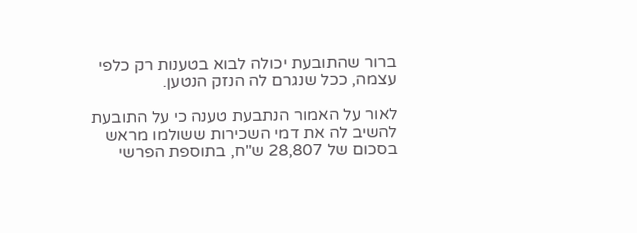ברור שהתובעת יכולה לבוא בטענות רק כלפי עצמה, ככל שנגרם לה הנזק הנטען.

לאור על האמור הנתבעת טענה כי על התובעת להשיב לה את דמי השכירות ששולמו מראש בסכום של 28,807 ש"ח, בתוספת הפרשי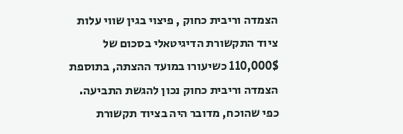הצמדה וריבית כחוק , פיצוי בגין שווי עלות ציוד התקשורת הדיגיטאלי בסכום של 110,000$ כשיעורו במועד ההצתה, בתוספת הצמדה וריבית כחוק נכון להגשת התביעה. כפי שהוכח, מדובר היה בציוד תקשורת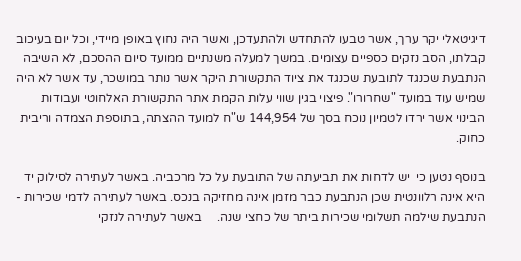דיגיטאלי יקר ערך, אשר טבעו להתחדש ולהתעדכן, ואשר היה נחוץ באופן מיידי, וכל יום בעיכוב קבלתו, הסב נזקים כספיים עצומים. במשך למעלה משנתיים ממועד סיום ההסכם, לא השיבה הנתבעת שכנגד לתובעת שכנגד את ציוד התקשורת היקר אשר נותר במושכר, עד אשר לא היה שמיש עוד במועד "שחרורו". פיצוי בגין שווי עלות הקמת אתר התקשורת האלחוטי ועבודות הבינוי אשר ירדו לטמיון נוכח בסך של 144,954 ש"ח למועד ההצתה, בתוספת הצמדה וריבית כחוק.

בנוסף נטען כי  יש לדחות את תביעתה של התובעת על כל מרכביה. באשר לעתירה לסילוק יד היא אינה רלוונטית שכן הנתבעת כבר מזמן אינה מחזיקה בנכס. באשר לעתירה לדמי שכירות - הנתבעת שילמה תשלומי שכירות ביתר של כחצי שנה.     באשר לעתירה לנזקי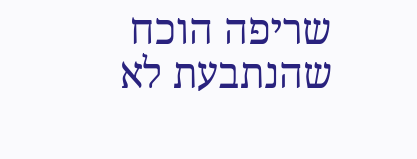שריפה הוכח שהנתבעת לא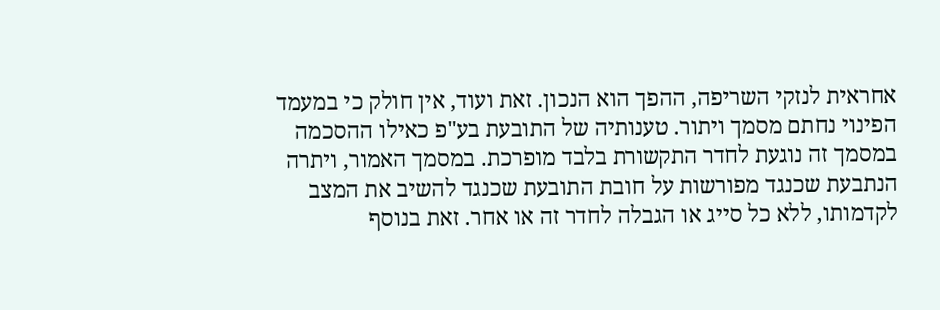אחראית לנזקי השריפה, ההפך הוא הנכון. זאת ועוד, אין חולק כי במעמד הפינוי נחתם מסמך ויתור. טענותיה של התובעת בע"פ כאילו ההסכמה במסמך זה נוגעת לחדר התקשורת בלבד מופרכת. במסמך האמור, ויתרה הנתבעת שכנגד מפורשות על חובת התובעת שכנגד להשיב את המצב לקדמותו, ללא כל סייג או הגבלה לחדר זה או אחר. זאת בנוסף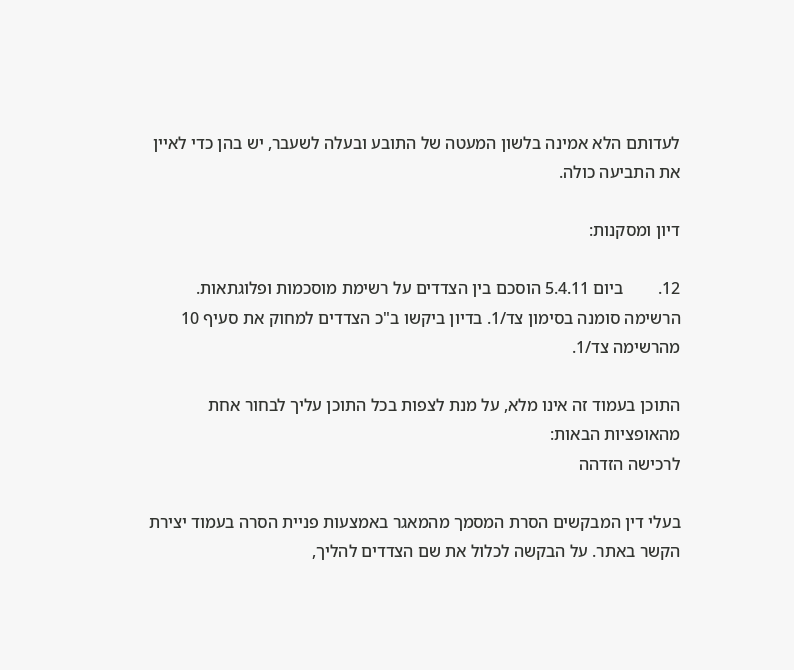לעדותם הלא אמינה בלשון המעטה של התובע ובעלה לשעבר, יש בהן כדי לאיין את התביעה כולה.

דיון ומסקנות:

12.        ביום 5.4.11 הוסכם בין הצדדים על רשימת מוסכמות ופלוגתאות. הרשימה סומנה בסימון צד/1. בדיון ביקשו ב"כ הצדדים למחוק את סעיף 10 מהרשימה צד/1.

התוכן בעמוד זה אינו מלא, על מנת לצפות בכל התוכן עליך לבחור אחת מהאופציות הבאות:
לרכישה הזדהה

בעלי דין המבקשים הסרת המסמך מהמאגר באמצעות פניית הסרה בעמוד יצירת הקשר באתר. על הבקשה לכלול את שם הצדדים להליך,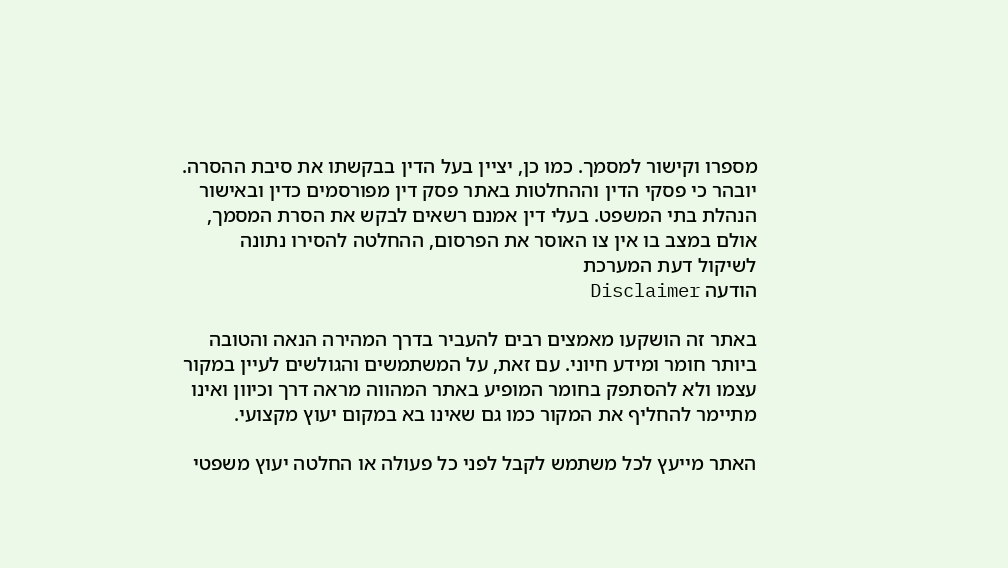מספרו וקישור למסמך. כמו כן, יציין בעל הדין בבקשתו את סיבת ההסרה. יובהר כי פסקי הדין וההחלטות באתר פסק דין מפורסמים כדין ובאישור הנהלת בתי המשפט. בעלי דין אמנם רשאים לבקש את הסרת המסמך, אולם במצב בו אין צו האוסר את הפרסום, ההחלטה להסירו נתונה לשיקול דעת המערכת
הודעה Disclaimer

באתר זה הושקעו מאמצים רבים להעביר בדרך המהירה הנאה והטובה ביותר חומר ומידע חיוני. עם זאת, על המשתמשים והגולשים לעיין במקור עצמו ולא להסתפק בחומר המופיע באתר המהווה מראה דרך וכיוון ואינו מתיימר להחליף את המקור כמו גם שאינו בא במקום יעוץ מקצועי.

האתר מייעץ לכל משתמש לקבל לפני כל פעולה או החלטה יעוץ משפטי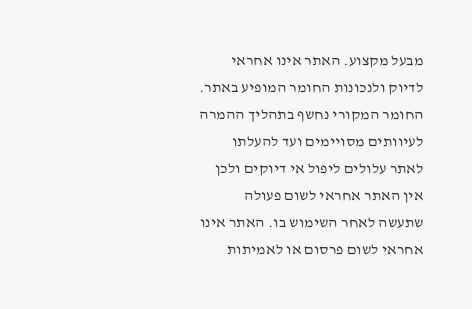מבעל מקצוע. האתר אינו אחראי לדיוק ולנכונות החומר המופיע באתר. החומר המקורי נחשף בתהליך ההמרה לעיוותים מסויימים ועד להעלתו לאתר עלולים ליפול אי דיוקים ולכן אין האתר אחראי לשום פעולה שתעשה לאחר השימוש בו. האתר אינו אחראי לשום פרסום או לאמיתות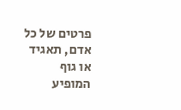פרטים של כל אדם, תאגיד או גוף המופיע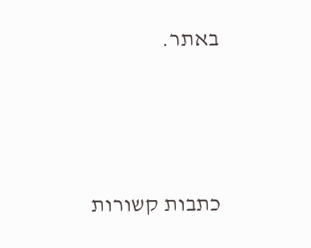באתר.




כתבות קשורות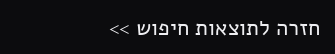חזרה לתוצאות חיפוש >>